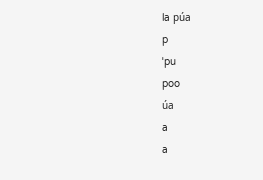la púa
p
ˈpu
poo
úa
a
a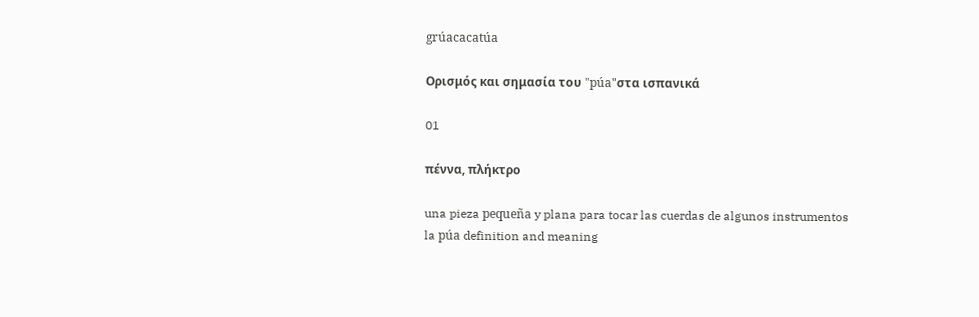grúacacatúa

Ορισμός και σημασία του "púa"στα ισπανικά

01

πέννα, πλήκτρο

una pieza pequeña y plana para tocar las cuerdas de algunos instrumentos
la púa definition and meaning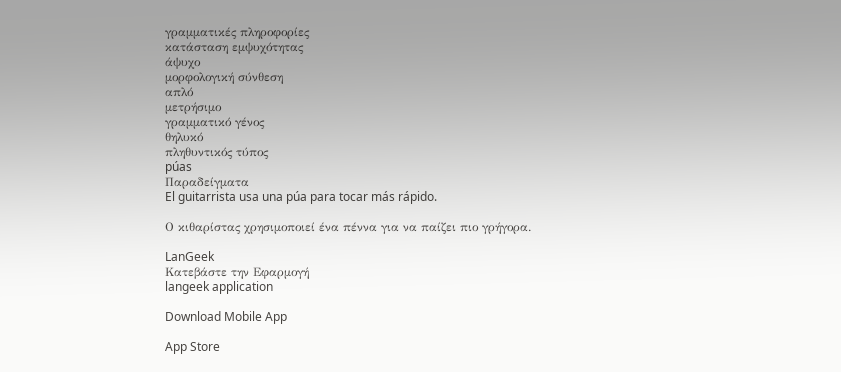γραμματικές πληροφορίες
κατάσταση εμψυχότητας
άψυχο
μορφολογική σύνθεση
απλό
μετρήσιμο
γραμματικό γένος
θηλυκό
πληθυντικός τύπος
púas
Παραδείγματα
El guitarrista usa una púa para tocar más rápido.

Ο κιθαρίστας χρησιμοποιεί ένα πέννα για να παίζει πιο γρήγορα.

LanGeek
Κατεβάστε την Εφαρμογή
langeek application

Download Mobile App

App Store